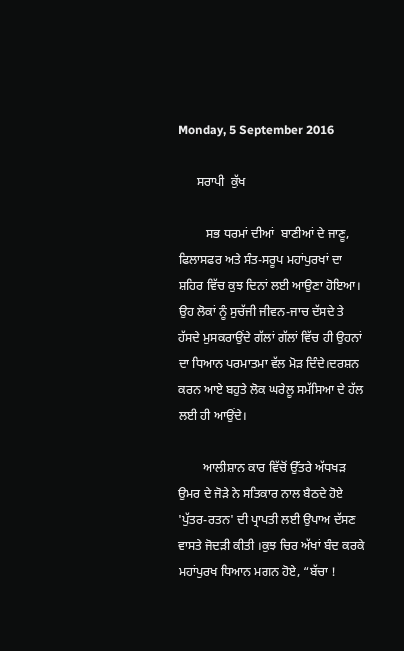Monday, 5 September 2016

      ਸਰਾਪੀ  ਕੁੱਖ

         ਸਭ ਧਰਮਾਂ ਦੀਆਂ  ਬਾਣੀਆਂ ਦੇ ਜਾਣੂ, ਫਿਲਾਸਫਰ ਅਤੇ ਸੰਤ-ਸਰੂਪ ਮਹਾਂਪੁਰਖਾਂ ਦਾ ਸ਼ਹਿਰ ਵਿੱਚ ਕੁਝ ਦਿਨਾਂ ਲਈ ਆਉਣਾ ਹੋਇਆ। ਉਹ ਲੋਕਾਂ ਨੂੰ ਸੁਚੱਜੀ ਜੀਵਨ-ਜਾਚ ਦੱਸਦੇ ਤੇ ਹੱਸਦੇ ਮੁਸਕਰਾਉਂਦੇ ਗੱਲਾਂ ਗੱਲਾਂ ਵਿੱਚ ਹੀ ਉਹਨਾਂ ਦਾ ਧਿਆਨ ਪਰਮਾਤਮਾ ਵੱਲ ਮੋੜ ਦਿੰਦੇ।ਦਰਸ਼ਨ ਕਰਨ ਆਏ ਬਹੁਤੇ ਲੋਕ ਘਰੇਲੂ ਸਮੱਸਿਆ ਦੇ ਹੱਲ ਲਈ ਹੀ ਆਉਂਦੇ।

        ਆਲੀਸ਼ਾਨ ਕਾਰ ਵਿੱਚੋਂ ਉੱਤਰੇ ਅੱਧਖੜ ਉਮਰ ਦੇ ਜੋੜੇ ਨੇ ਸਤਿਕਾਰ ਨਾਲ ਬੈਠਦੇ ਹੋਏ 'ਪੁੱਤਰ-ਰਤਨ' ਦੀ ਪ੍ਰਾਪਤੀ ਲਈ ਉਪਾਅ ਦੱਸਣ ਵਾਸਤੇ ਜੋਦੜੀ ਕੀਤੀ ।ਕੁਝ ਚਿਰ ਅੱਖਾਂ ਬੰਦ ਕਰਕੇ ਮਹਾਂਪੁਰਖ ਧਿਆਨ ਮਗਨ ਹੋਏ, “ਬੱਚਾ !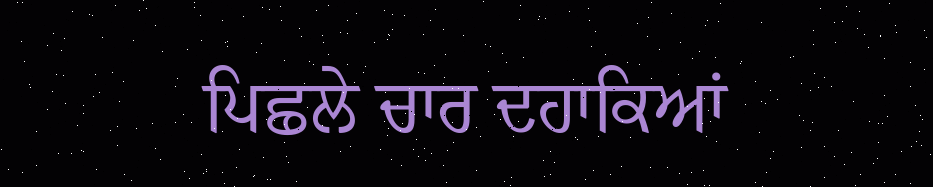ਪਿਛਲੇ ਚਾਰ ਦਹਾਕਿਆਂ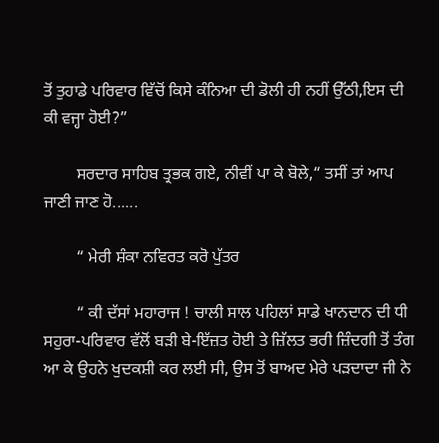ਤੋਂ ਤੁਹਾਡੇ ਪਰਿਵਾਰ ਵਿੱਚੋਂ ਕਿਸੇ ਕੰਨਿਆ ਦੀ ਡੋਲੀ ਹੀ ਨਹੀਂ ਉੱਠੀ,ਇਸ ਦੀ ਕੀ ਵਜ੍ਹਾ ਹੋਈ?”

        ਸਰਦਾਰ ਸਾਹਿਬ ਤ੍ਰਭਕ ਗਏ, ਨੀਵੀਂ ਪਾ ਕੇ ਬੋਲੇ,“ ਤਸੀਂ ਤਾਂ ਆਪ ਜਾਣੀ ਜਾਣ ਹੋ......

        “ ਮੇਰੀ ਸ਼ੰਕਾ ਨਵਿਰਤ ਕਰੋ ਪੁੱਤਰ

        “ ਕੀ ਦੱਸਾਂ ਮਹਾਰਾਜ ! ਚਾਲੀ ਸਾਲ ਪਹਿਲਾਂ ਸਾਡੇ ਖਾਨਦਾਨ ਦੀ ਧੀ ਸਹੁਰਾ-ਪਰਿਵਾਰ ਵੱਲੋਂ ਬੜੀ ਬੇ-ਇੱਜ਼ਤ ਹੋਈ ਤੇ ਜ਼ਿੱਲਤ ਭਰੀ ਜ਼ਿੰਦਗੀ ਤੋਂ ਤੰਗ ਆ ਕੇ ਉਹਨੇ ਖੁਦਕਸ਼ੀ ਕਰ ਲਈ ਸੀ, ਉਸ ਤੋਂ ਬਾਅਦ ਮੇਰੇ ਪੜਦਾਦਾ ਜੀ ਨੇ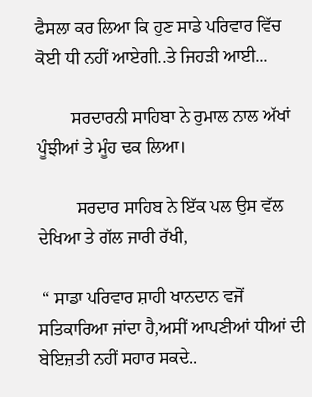ਫੈਸਲਾ ਕਰ ਲਿਆ ਕਿ ਹੁਣ ਸਾਡੇ ਪਰਿਵਾਰ ਵਿੱਚ ਕੋਈ ਧੀ ਨਹੀਂ ਆਏਗੀ..ਤੇ ਜਿਹੜੀ ਆਈ...

        ਸਰਦਾਰਨੀ ਸਾਹਿਬਾ ਨੇ ਰੁਮਾਲ ਨਾਲ ਅੱਖਾਂ ਪੂੰਝੀਆਂ ਤੇ ਮੂੰਹ ਢਕ ਲਿਆ।

         ਸਰਦਾਰ ਸਾਹਿਬ ਨੇ ਇੱਕ ਪਲ ਉਸ ਵੱਲ ਦੇਖਿਆ ਤੇ ਗੱਲ ਜਾਰੀ ਰੱਖੀ,

 “ ਸਾਡਾ ਪਰਿਵਾਰ ਸ਼ਾਹੀ ਖਾਨਦਾਨ ਵਜੋਂ ਸਤਿਕਾਰਿਆ ਜਾਂਦਾ ਹੈ,ਅਸੀਂ ਆਪਣੀਆਂ ਧੀਆਂ ਦੀ ਬੇਇਜ਼ਤੀ ਨਹੀਂ ਸਹਾਰ ਸਕਦੇ..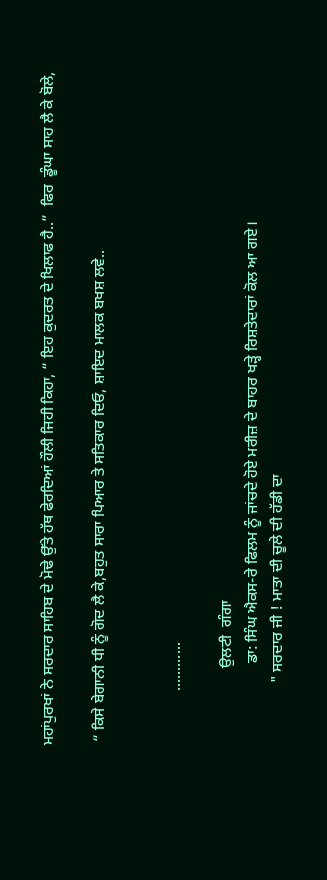ਮਹਾਂਪੁਰਖਾਂ ਨੇ ਸਰਦਾਰ ਸਾਹਿਬ ਦੇ ਮੋਢੇ ਉੱਤੇ ਹੱਥ ਫੇਰਦਿਆਂ ਹੌਲੀ ਜਿਹੀ ਕਿਹਾ, “ ਇਹ ਕੁਦਰਤ ਦੇ ਖਿਲਾਫ ਹੈ..”  ਫਿਰ  ਡੂੰਘਾ ਸਾਹ ਲੈ ਕੇ ਬੋਲੇ,

 “ ਕਿਸੇ ਬੇਗਾਨੀ ਧੀ ਨੂੰ ਗੋਦ ਲੈ ਕੇ,ਬਹੁਤ ਸਾਰਾ ਪਿਆਰ ਤੇ ਸਤਿਕਾਰ ਦਿਓ, ਸ਼ਾਇਦ ਮਾਲਕ ਬਖਸ਼ ਲਵੇ..


              ............

                    ਉਲਟੀ  ਗੰਗਾ
                     ਡਾ: ਸਿੰਘ ਐਕਸ-ਰੇ ਫਿਲਮ ਨੂੰ ਜਾਂਚਦੇ ਹੋਏ ਮਰੀਜ਼ ਦੇ ਬਾਹਰ ਖੜ੍ਹੇ ਰਿਸ਼ਤੇਦਾਰਾਂ ਕੋਲ ਆ ਗਏ।
                " ਸਰਦਾਰ ਜੀ ! ਮਾਤਾ ਦੀ ਚੂਲੇ ਦੀ ਹੱਡੀ ਦਾ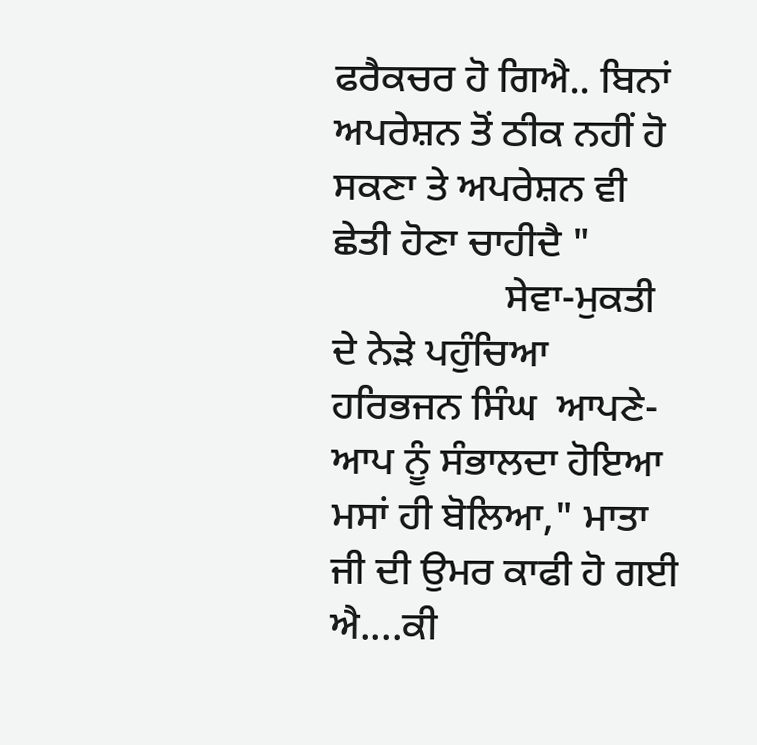ਫਰੈਕਚਰ ਹੋ ਗਿਐ.. ਬਿਨਾਂ ਅਪਰੇਸ਼ਨ ਤੋਂ ਠੀਕ ਨਹੀਂ ਹੋ ਸਕਣਾ ਤੇ ਅਪਰੇਸ਼ਨ ਵੀ ਛੇਤੀ ਹੋਣਾ ਚਾਹੀਦੈ "
                 ਸੇਵਾ-ਮੁਕਤੀ ਦੇ ਨੇੜੇ ਪਹੁੰਚਿਆ ਹਰਿਭਜਨ ਸਿੰਘ  ਆਪਣੇ-ਆਪ ਨੂੰ ਸੰਭਾਲਦਾ ਹੋਇਆ ਮਸਾਂ ਹੀ ਬੋਲਿਆ," ਮਾਤਾ ਜੀ ਦੀ ਉਮਰ ਕਾਫੀ ਹੋ ਗਈ ਐ....ਕੀ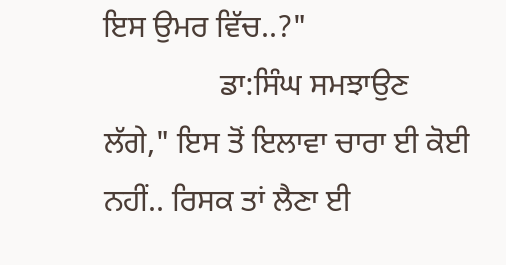ਇਸ ਉਮਰ ਵਿੱਚ..?"
               ਡਾ:ਸਿੰਘ ਸਮਝਾਉਣ ਲੱਗੇ," ਇਸ ਤੋਂ ਇਲਾਵਾ ਚਾਰਾ ਈ ਕੋਈ ਨਹੀਂ.. ਰਿਸਕ ਤਾਂ ਲੈਣਾ ਈ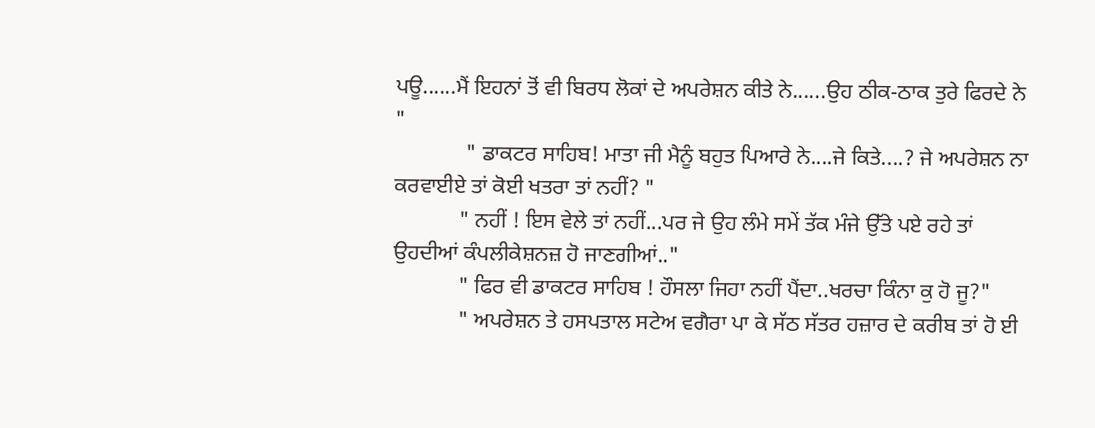ਪਊ......ਮੈਂ ਇਹਨਾਂ ਤੋਂ ਵੀ ਬਿਰਧ ਲੋਕਾਂ ਦੇ ਅਪਰੇਸ਼ਨ ਕੀਤੇ ਨੇ......ਉਹ ਠੀਕ-ਠਾਕ ਤੁਰੇ ਫਿਰਦੇ ਨੇ "
             " ਡਾਕਟਰ ਸਾਹਿਬ! ਮਾਤਾ ਜੀ ਮੈਨੂੰ ਬਹੁਤ ਪਿਆਰੇ ਨੇ....ਜੇ ਕਿਤੇ....? ਜੇ ਅਪਰੇਸ਼ਨ ਨਾ ਕਰਵਾਈਏ ਤਾਂ ਕੋਈ ਖਤਰਾ ਤਾਂ ਨਹੀਂ? "
            " ਨਹੀਂ ! ਇਸ ਵੇਲੇ ਤਾਂ ਨਹੀਂ...ਪਰ ਜੇ ਉਹ ਲੰਮੇ ਸਮੇਂ ਤੱਕ ਮੰਜੇ ਉੱਤੇ ਪਏ ਰਹੇ ਤਾਂ ਉਹਦੀਆਂ ਕੰਪਲੀਕੇਸ਼ਨਜ਼ ਹੋ ਜਾਣਗੀਆਂ.."
            " ਫਿਰ ਵੀ ਡਾਕਟਰ ਸਾਹਿਬ ! ਹੌਸਲਾ ਜਿਹਾ ਨਹੀਂ ਪੈਂਦਾ..ਖਰਚਾ ਕਿੰਨਾ ਕੁ ਹੋ ਜੂ?"
            " ਅਪਰੇਸ਼ਨ ਤੇ ਹਸਪਤਾਲ ਸਟੇਅ ਵਗੈਰਾ ਪਾ ਕੇ ਸੱਠ ਸੱਤਰ ਹਜ਼ਾਰ ਦੇ ਕਰੀਬ ਤਾਂ ਹੋ ਈ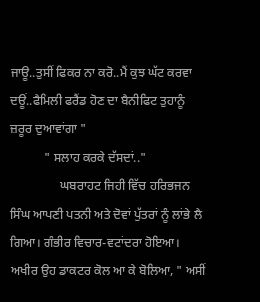ਜਾਊ..ਤੁਸੀਂ ਫਿਕਰ ਨਾ ਕਰੋ..ਮੈਂ ਕੁਝ ਘੱਟ ਕਰਵਾ ਦਊਂ..ਫੈਮਿਲੀ ਫਰੈਂਡ ਹੋਣ ਦਾ ਬੈਨੀਫਿਟ ਤੁਹਾਨੂੰ ਜ਼ਰੂਰ ਦੁਆਵਾਂਗਾ "
           " ਸਲਾਹ ਕਰਕੇ ਦੱਸਦਾਂ.."
                ਘਬਰਾਹਟ ਜਿਹੀ ਵਿੱਚ ਹਰਿਭਜਨ ਸਿੰਘ ਆਪਣੀ ਪਤਨੀ ਅਤੇ ਦੋਵਾਂ ਪੁੱਤਰਾਂ ਨੂੰ ਲਾਂਭੇ ਲੈ ਗਿਆ। ਗੰਭੀਰ ਵਿਚਾਰ-ਵਟਾਂਦਰਾ ਹੋਇਆ। ਅਖੀਰ ਉਹ ਡਾਕਟਰ ਕੋਲ ਆ ਕੇ ਬੋਲਿਆ, " ਅਸੀਂ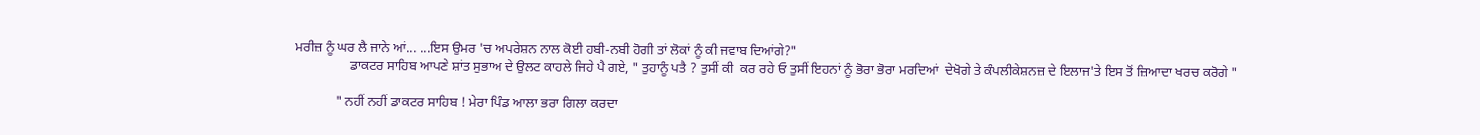ਮਰੀਜ਼ ਨੂੰ ਘਰ ਲੈ ਜਾਨੇ ਆਂ... ...ਇਸ ਉਮਰ 'ਚ ਅਪਰੇਸ਼ਨ ਨਾਲ ਕੋਈ ਹਬੀ-ਨਬੀ ਹੋਗੀ ਤਾਂ ਲੋਕਾਂ ਨੂੰ ਕੀ ਜਵਾਬ ਦਿਆਂਗੇ?"
                ਡਾਕਟਰ ਸਾਹਿਬ ਆਪਣੇ ਸ਼ਾਂਤ ਸੁਭਾਅ ਦੇ ਉਲਟ ਕਾਹਲੇ ਜਿਹੇ ਪੈ ਗਏ, " ਤੁਹਾਨੂੰ ਪਤੈ ? ਤੁਸੀਂ ਕੀ  ਕਰ ਰਹੇ ਓ ਤੁਸੀਂ ਇਹਨਾਂ ਨੂੰ ਭੋਰਾ ਭੋਰਾ ਮਰਦਿਆਂ  ਦੇਖੋਗੇ ਤੇ ਕੰਪਲੀਕੇਸ਼ਨਜ਼ ਦੇ ਇਲਾਜ'ਤੇ ਇਸ ਤੋਂ ਜ਼ਿਆਦਾ ਖਰਚ ਕਰੋਗੇ "

            " ਨਹੀਂ ਨਹੀਂ ਡਾਕਟਰ ਸਾਹਿਬ ! ਮੇਰਾ ਪਿੰਡ ਆਲਾ ਭਰਾ ਗਿਲਾ ਕਰਦਾ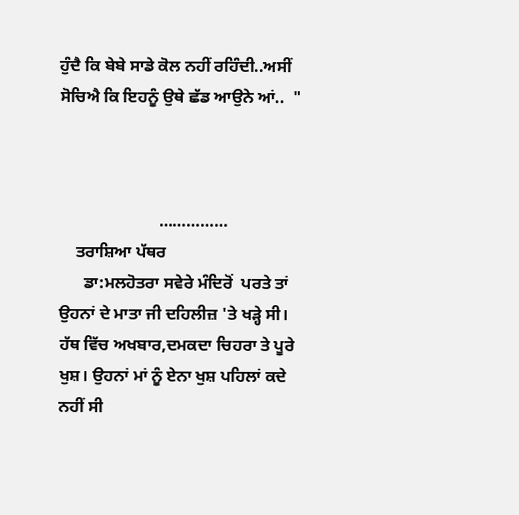ਹੁੰਦੈ ਕਿ ਬੇਬੇ ਸਾਡੇ ਕੋਲ ਨਹੀਂ ਰਹਿੰਦੀ..ਅਸੀਂ ਸੋਚਿਐ ਕਿ ਇਹਨੂੰ ਉਥੇ ਛੱਡ ਆਉਨੇ ਆਂ..  "



                        ……………
    ਤਰਾਸ਼ਿਆ ਪੱਥਰ
      ਡਾ:ਮਲਹੋਤਰਾ ਸਵੇਰੇ ਮੰਦਿਰੋਂ  ਪਰਤੇ ਤਾਂ ਉਹਨਾਂ ਦੇ ਮਾਤਾ ਜੀ ਦਹਿਲੀਜ਼ 'ਤੇ ਖੜ੍ਹੇ ਸੀ। ਹੱਥ ਵਿੱਚ ਅਖਬਾਰ,ਦਮਕਦਾ ਚਿਹਰਾ ਤੇ ਪੂਰੇ ਖੁਸ਼। ਉਹਨਾਂ ਮਾਂ ਨੂੰ ਏਨਾ ਖੁਸ਼ ਪਹਿਲਾਂ ਕਦੇ ਨਹੀਂ ਸੀ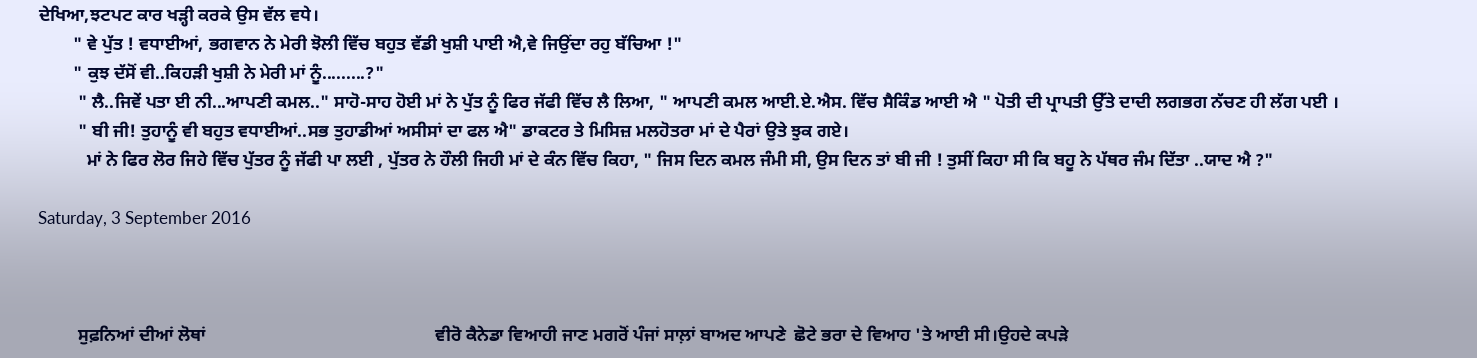ਦੇਖਿਆ,ਝਟਪਟ ਕਾਰ ਖੜ੍ਹੀ ਕਰਕੇ ਉਸ ਵੱਲ ਵਧੇ।
        " ਵੇ ਪੁੱਤ ! ਵਧਾਈਆਂ, ਭਗਵਾਨ ਨੇ ਮੇਰੀ ਝੋਲੀ ਵਿੱਚ ਬਹੁਤ ਵੱਡੀ ਖੁਸ਼ੀ ਪਾਈ ਐ,ਵੇ ਜਿਉਂਦਾ ਰਹੁ ਬੱਚਿਆ !"
        " ਕੁਝ ਦੱਸੋਂ ਵੀ..ਕਿਹੜੀ ਖੁਸ਼ੀ ਨੇ ਮੇਰੀ ਮਾਂ ਨੂੰ.........?"
         " ਲੈ..ਜਿਵੇਂ ਪਤਾ ਈ ਨੀ...ਆਪਣੀ ਕਮਲ.." ਸਾਹੋ-ਸਾਹ ਹੋਈ ਮਾਂ ਨੇ ਪੁੱਤ ਨੂੰ ਫਿਰ ਜੱਫੀ ਵਿੱਚ ਲੈ ਲਿਆ, " ਆਪਣੀ ਕਮਲ ਆਈ.ਏ.ਐਸ. ਵਿੱਚ ਸੈਕਿੰਡ ਆਈ ਐ " ਪੋਤੀ ਦੀ ਪ੍ਰਾਪਤੀ ਉੱਤੇ ਦਾਦੀ ਲਗਭਗ ਨੱਚਣ ਹੀ ਲੱਗ ਪਈ ।
         " ਬੀ ਜੀ! ਤੁਹਾਨੂੰ ਵੀ ਬਹੁਤ ਵਧਾਈਆਂ..ਸਭ ਤੁਹਾਡੀਆਂ ਅਸੀਸਾਂ ਦਾ ਫਲ ਐ" ਡਾਕਟਰ ਤੇ ਮਿਸਿਜ਼ ਮਲਹੋਤਰਾ ਮਾਂ ਦੇ ਪੈਰਾਂ ਉਤੇ ਝੁਕ ਗਏ।
           ਮਾਂ ਨੇ ਫਿਰ ਲੋਰ ਜਿਹੇ ਵਿੱਚ ਪੁੱਤਰ ਨੂੰ ਜੱਫੀ ਪਾ ਲਈ , ਪੁੱਤਰ ਨੇ ਹੌਲੀ ਜਿਹੀ ਮਾਂ ਦੇ ਕੰਨ ਵਿੱਚ ਕਿਹਾ, " ਜਿਸ ਦਿਨ ਕਮਲ ਜੰਮੀ ਸੀ, ਉਸ ਦਿਨ ਤਾਂ ਬੀ ਜੀ ! ਤੁਸੀਂ ਕਿਹਾ ਸੀ ਕਿ ਬਹੂ ਨੇ ਪੱਥਰ ਜੰਮ ਦਿੱਤਾ ..ਯਾਦ ਐ ?"

Saturday, 3 September 2016



         ਸੁਫ਼ਨਿਆਂ ਦੀਆਂ ਲੋਥਾਂ                                                    ਵੀਰੋ ਕੈਨੇਡਾ ਵਿਆਹੀ ਜਾਣ ਮਗਰੋਂ ਪੰਜਾਂ ਸਾਲ਼ਾਂ ਬਾਅਦ ਆਪਣੇ  ਛੋਟੇ ਭਰਾ ਦੇ ਵਿਆਹ 'ਤੇ ਆਈ ਸੀ।ਉਹਦੇ ਕਪੜੇ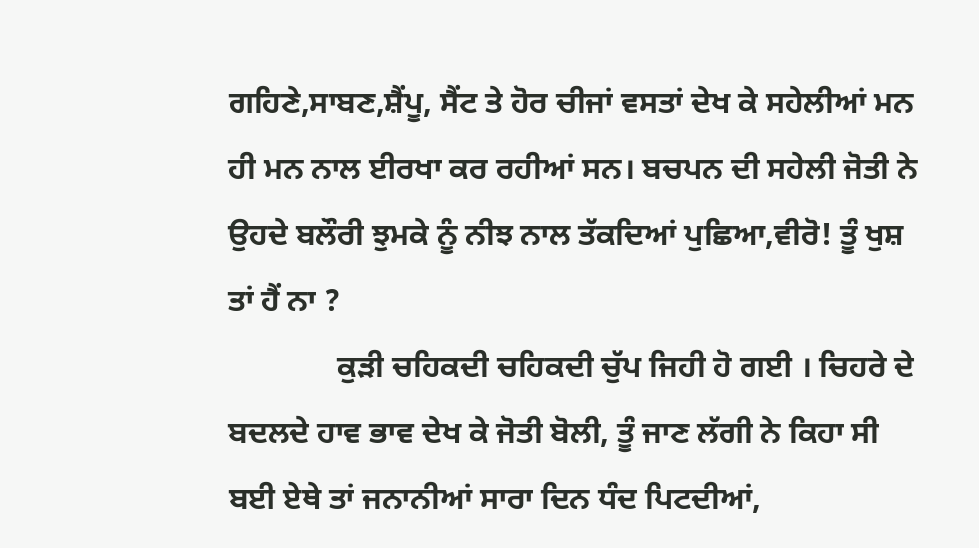ਗਹਿਣੇ,ਸਾਬਣ,ਸ਼ੈਂਪੂ, ਸੈਂਟ ਤੇ ਹੋਰ ਚੀਜਾਂ ਵਸਤਾਂ ਦੇਖ ਕੇ ਸਹੇਲੀਆਂ ਮਨ ਹੀ ਮਨ ਨਾਲ ਈਰਖਾ ਕਰ ਰਹੀਆਂ ਸਨ। ਬਚਪਨ ਦੀ ਸਹੇਲੀ ਜੋਤੀ ਨੇ ਉਹਦੇ ਬਲੌਰੀ ਝੁਮਕੇ ਨੂੰ ਨੀਝ ਨਾਲ ਤੱਕਦਿਆਂ ਪੁਛਿਆ,ਵੀਰੋ! ਤੂੰ ਖੁਸ਼ ਤਾਂ ਹੈਂ ਨਾ ?
              ਕੁੜੀ ਚਹਿਕਦੀ ਚਹਿਕਦੀ ਚੁੱਪ ਜਿਹੀ ਹੋ ਗਈ । ਚਿਹਰੇ ਦੇ ਬਦਲਦੇ ਹਾਵ ਭਾਵ ਦੇਖ ਕੇ ਜੋਤੀ ਬੋਲੀ, ਤੂੰ ਜਾਣ ਲੱਗੀ ਨੇ ਕਿਹਾ ਸੀ ਬਈ ਏਥੇ ਤਾਂ ਜਨਾਨੀਆਂ ਸਾਰਾ ਦਿਨ ਧੰਦ ਪਿਟਦੀਆਂ,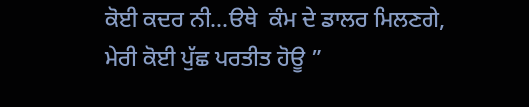ਕੋਈ ਕਦਰ ਨੀ...ੳਥੇ  ਕੰਮ ਦੇ ਡਾਲਰ ਮਿਲਣਗੇ, ਮੇਰੀ ਕੋਈ ਪੁੱਛ ਪਰਤੀਤ ਹੋਊ ”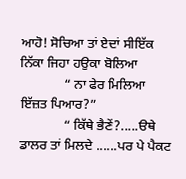ਆਹੋ! ਸੋਚਿਆ ਤਾਂ ਏਦਾਂ ਸੀਇੱਕ ਨਿੱਕਾ ਜਿਹਾ ਹਉਕਾ ਬੋਲਿਆ
             “ ਨਾ ਫੇਰ ਮਿਲਿਆ ਇੱਜ਼ਤ ਪਿਆਰ?”
             “ ਕਿੱਥੇ ਭੈਣੇਂ?.....ੳਥੇ ਡਾਲਰ ਤਾਂ ਮਿਲਦੇ ......ਪਰ ਪੇ ਪੈਕਟ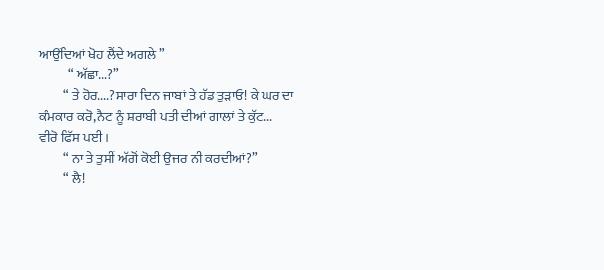ਆਉਂਦਿਆਂ ਖੋਹ ਲੈਂਦੇ ਅਗਲੇ ”
           “ ਅੱਛਾ...?”
         “ ਤੇ ਹੋਰ....?ਸਾਰਾ ਦਿਨ ਜਾਬਾਂ ਤੇ ਹੱਡ ਤੁੜਾਓ! ਕੇ ਘਰ ਦਾ ਕੰਮਕਾਰ ਕਰੋ,ਨੈਟ ਨੂੰ ਸ਼ਰਾਬੀ ਪਤੀ ਦੀਆਂ ਗਾਲਾਂ ਤੇ ਕੁੱਟ...
ਵੀਰੋ ਫਿੱਸ ਪਈ ।
         “ ਨਾ ਤੇ ਤੁਸੀਂ ਅੱਗੋਂ ਕੋਈ ਉਜਰ ਨੀ ਕਰਦੀਆਂ?”
         “ ਲੈ!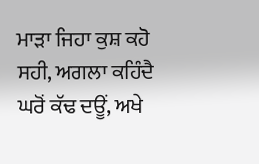ਮਾੜਾ ਜਿਹਾ ਕੁਸ਼ ਕਹੋ ਸਹੀ, ਅਗਲਾ ਕਹਿੰਦੈ ਘਰੋਂ ਕੱਢ ਦਊਂ, ਅਖੇ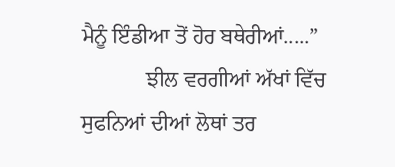ਮੈਨੂੰ ਇੰਡੀਆ ਤੋਂ ਹੋਰ ਬਥੇਰੀਆਂ.....”
            ਝੀਲ ਵਰਗੀਆਂ ਅੱਖਾਂ ਵਿੱਚ ਸੁਫਨਿਆਂ ਦੀਆਂ ਲੋਥਾਂ ਤਰ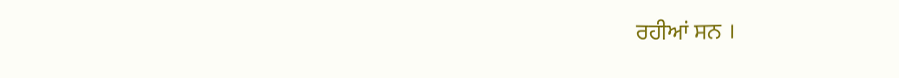ਰਹੀਆਂ ਸਨ ।